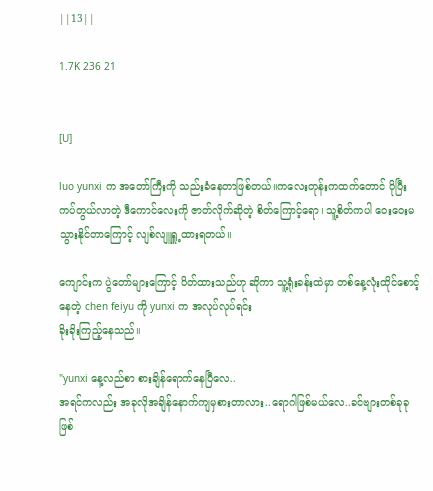||13||

1.7K 236 21


[U]

luo yunxi က အတော်ကြီးကို သည်းခံနေတာဖြစ်တယ်။ကလေးတုန်းကထက်တောင် ပိုပြီးကပ်တွယ်လာတဲ့ ဒီကောင်လေးကို ဇာတ်လိုက်ဆိုတဲ့ စိတ်ကြောင့်ရော၊ သူ့စိတ်ကပါ ဝေးဝေးမသွားနိုင်တာကြောင့် လျစ်လျူရှူ့ထားရတယ်။

ကျောင်းက ပွဲတော်များကြောင့် ပိတ်ထားသည်ဟု ဆိုကာ သူ့ရုံးခန်းထဲမှာ တစ်နေ့လုံးထိုင်စောင့်
နေတဲ့ chen feiyu ကို yunxi က အလုပ်လုပ်ရင်း
ခိုးခိုးကြည့်နေသည်။

"yunxi နေ့လည်စာ စားချိန်ရောက်နေပြီလေ..
အရင်ကလည်း အခုလိုအချိန်နောက်ကျမှစားတာလား..ရောဂါဖြစ်မယ်လေ..ခင်ဗျားတစ်ခုခုဖြစ်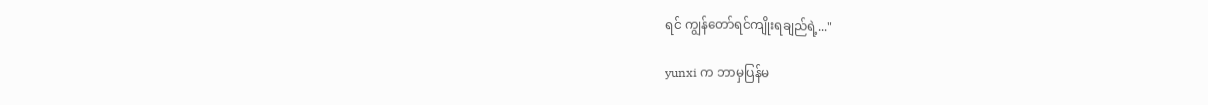ရင် ကျွန်တော်ရင်ကျိုးရချည်ရဲ့..."

yunxi က ဘာမှပြန်မ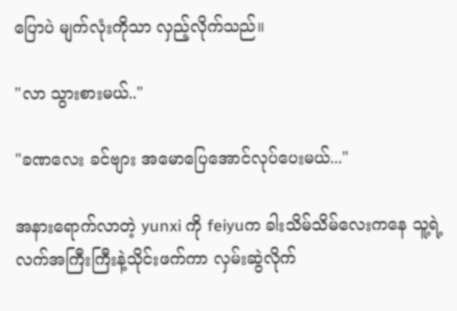ပြောပဲ မျက်လုံးကိုသာ လှည့်လိုက်သည်။

"လာ သွားစားမယ်.."

"ခဏလေး ခင်ဗျား အမောပြေအောင်လုပ်ပေးမယ်..."

အနားရောက်လာတဲ့ yunxi ကို feiyuက ခါးသိမ်သိမ်လေးကနေ သူ့ရဲ့လက်အကြီးကြီးနဲ့သိုင်းဖက်ကာ လှမ်းဆွဲလိုက်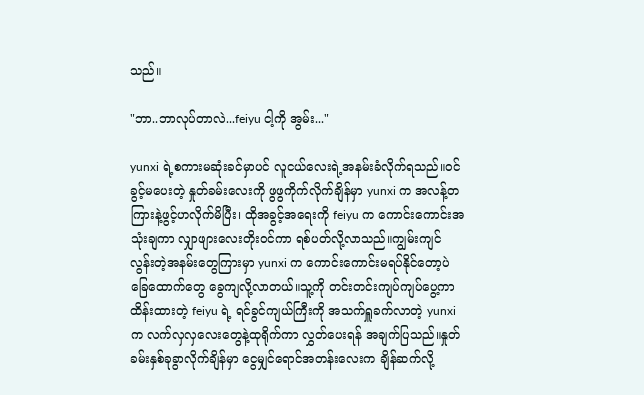သည်။

"ဘာ..ဘာလုပ်တာလဲ...feiyu ငါ့ကို အွမ်း..."

yunxi ရဲ့စကားမဆုံးခင်မှာပင် လူငယ်လေးရဲ့အနမ်းခံလိုက်ရသည်။ဝင်ခွင့်မပေးတဲ့ နှုတ်ခမ်းလေးကို ဖွဖွကိုက်လိုက်ချိန်မှာ yunxi က အလန့်တကြားနဲ့ဖွင့်ဟလိုက်မိပြီး၊ ထိုအခွင့်အရေးကို feiyu က ကောင်းကောင်းအသုံးချကာ လျှာဖျားလေးတိုးဝင်ကာ ရစ်ပတ်လို့လာသည်။ကျွမ်းကျင်လွန်းတဲ့အနမ်းတွေကြားမှာ yunxi က ကောင်းကောင်းမရပ်နိုင်တော့ပဲ ခြေထောက်တွေ ခွေကျလို့လာတယ်။သူ့ကို တင်းတင်းကျပ်ကျပ်ပွေ့ကာ ထိန်းထားတဲ့ feiyu ရဲ့ ရင်ခွင်ကျယ်ကြီးကို အသက်ရှူခက်လာတဲ့ yunxi က လက်လှလှလေးတွေနဲ့ထုရိုက်ကာ လွှတ်ပေးရန် အချက်ပြသည်။နှုတ်ခမ်းနှစ်ခုခွာလိုက်ချိန်မှာ ငွေမျှင်ရောင်အတန်းလေးက ချိန်ဆက်လို့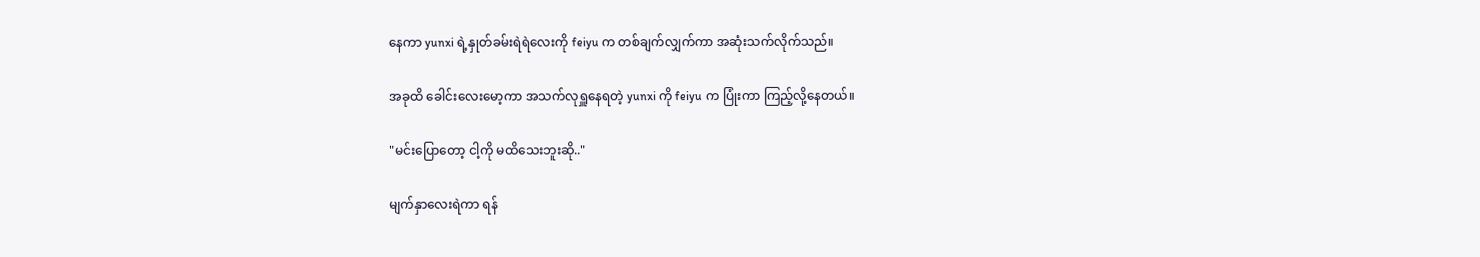နေကာ yunxi ရဲ့နှုတ်ခမ်းရဲရဲလေးကို feiyu က တစ်ချက်လျှက်ကာ အဆုံးသက်လိုက်သည်။

အခုထိ ခေါင်းလေးမော့ကာ အသက်လုရှူနေရတဲ့ yunxi ကို feiyu က ပြုံးကာ ကြည့်လို့နေတယ်။

"မင်းပြောတော့ ငါ့ကို မထိသေးဘူးဆို.."

မျက်နှာလေးရဲကာ ရန်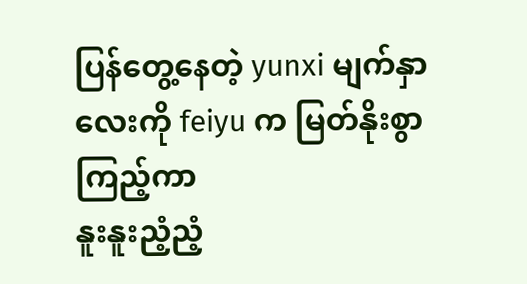ပြန်တွေ့နေတဲ့ yunxi မျက်နှာလေးကို feiyu က မြတ်နိုးစွာကြည့်ကာ
နူးနူးညံ့ညံ့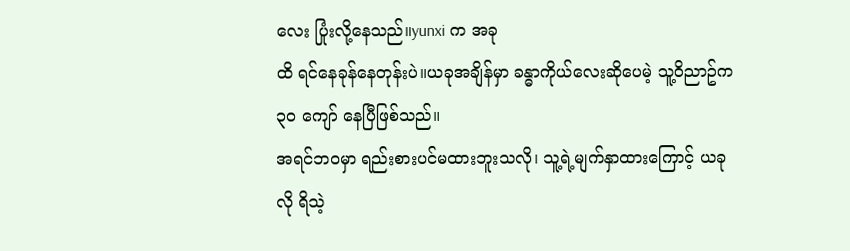လေး ပြုံးလို့နေသည်။yunxi က အခု
ထိ ရင်နေခုန်နေတုန်းပဲ။ယခုအချိန်မှာ ခန္ဓာကိုယ်လေးဆိုပေမဲ့ သူ့ဝိညာဥ်က ၃၀ ကျော် နေပြီဖြစ်သည်။
အရင်ဘဝမှာ ရည်းစားပင်မထားဘူးသလို၊ သူ့ရဲ့မျက်နှာထားကြောင့် ယခုလို ရိသဲ့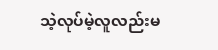သဲ့လုပ်မဲ့လူလည်းမ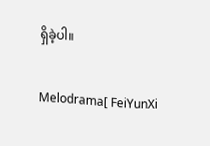ရှိခဲ့ပါ။

Melodrama[ FeiYunXi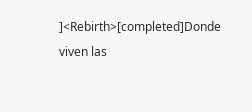]<Rebirth>[completed]Donde viven las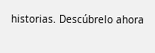historias. Descúbrelo ahora